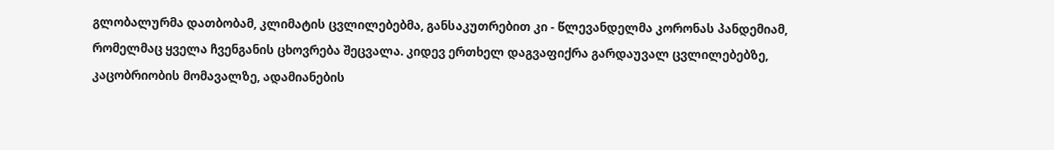გლობალურმა დათბობამ, კლიმატის ცვლილებებმა, განსაკუთრებით კი - წლევანდელმა კორონას პანდემიამ, რომელმაც ყველა ჩვენგანის ცხოვრება შეცვალა. კიდევ ერთხელ დაგვაფიქრა გარდაუვალ ცვლილებებზე, კაცობრიობის მომავალზე, ადამიანების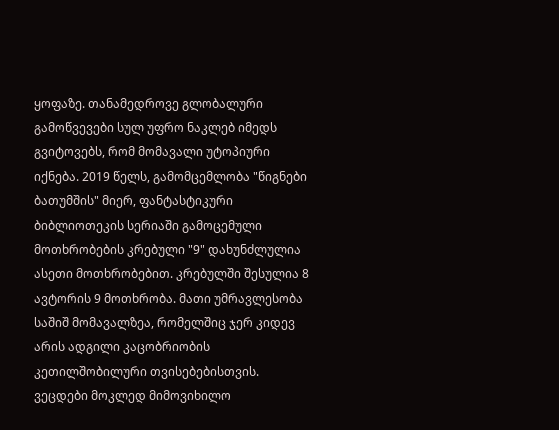ყოფაზე. თანამედროვე გლობალური გამოწვევები სულ უფრო ნაკლებ იმედს გვიტოვებს, რომ მომავალი უტოპიური იქნება. 2019 წელს, გამომცემლობა "წიგნები ბათუმშის" მიერ, ფანტასტიკური ბიბლიოთეკის სერიაში გამოცემული მოთხრობების კრებული "9" დახუნძლულია ასეთი მოთხრობებით. კრებულში შესულია 8 ავტორის 9 მოთხრობა. მათი უმრავლესობა საშიშ მომავალზეა, რომელშიც ჯერ კიდევ არის ადგილი კაცობრიობის კეთილშობილური თვისებებისთვის. ვეცდები მოკლედ მიმოვიხილო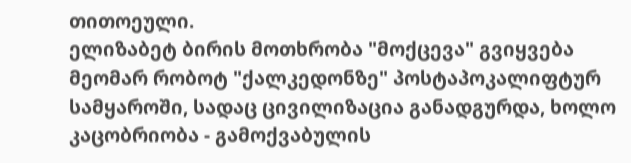თითოეული.
ელიზაბეტ ბირის მოთხრობა "მოქცევა" გვიყვება მეომარ რობოტ "ქალკედონზე" პოსტაპოკალიფტურ სამყაროში, სადაც ცივილიზაცია განადგურდა, ხოლო კაცობრიობა - გამოქვაბულის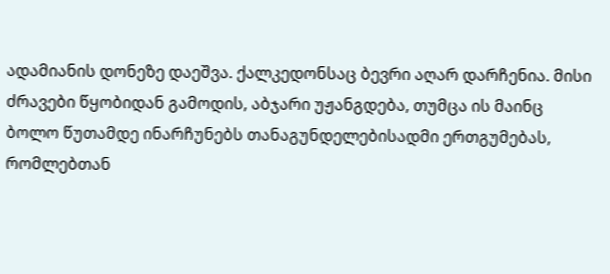ადამიანის დონეზე დაეშვა. ქალკედონსაც ბევრი აღარ დარჩენია. მისი ძრავები წყობიდან გამოდის, აბჯარი უჟანგდება, თუმცა ის მაინც ბოლო წუთამდე ინარჩუნებს თანაგუნდელებისადმი ერთგუმებას, რომლებთან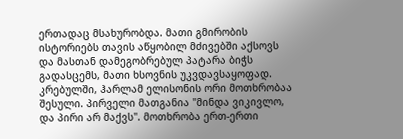ერთადაც მსახურობდა. მათი გმირობის ისტორიებს თავის აწყობილ მძივებში აქსოვს და მასთან დამეგობრებულ პატარა ბიჭს გადასცემს, მათი ხსოვნის უკვდავსაყოფად.
კრებულში, ჰარლამ ელისონის ორი მოთხრობაა შესული. პირველი მათგანია "მინდა ვიკივლო, და პირი არ მაქვს". მოთხრობა ერთ-ერთი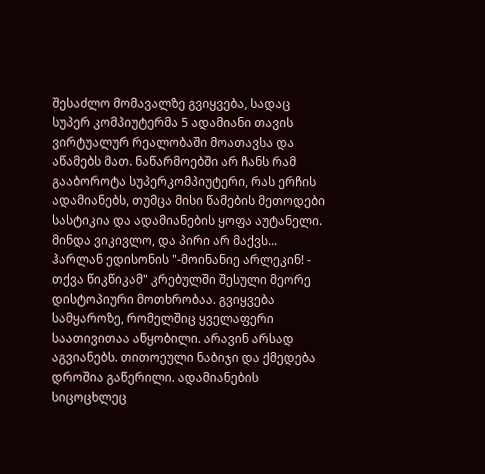შესაძლო მომავალზე გვიყვება, სადაც სუპერ კომპიუტერმა 5 ადამიანი თავის ვირტუალურ რეალობაში მოათავსა და აწამებს მათ. ნაწარმოებში არ ჩანს რამ გააბოროტა სუპერკომპიუტერი, რას ერჩის ადამიანებს, თუმცა მისი წამების მეთოდები სასტიკია და ადამიანების ყოფა აუტანელი. მინდა ვიკივლო, და პირი არ მაქვს...
ჰარლან ედისონის "-მოინანიე არლეკინ! - თქვა წიკწიკამ" კრებულში შესული მეორე დისტოპიური მოთხრობაა. გვიყვება სამყაროზე, რომელშიც ყველაფერი საათივითაა აწყობილი. არავინ არსად აგვიანებს. თითოეული ნაბიჯი და ქმედება დროშია გაწერილი. ადამიანების სიცოცხლეც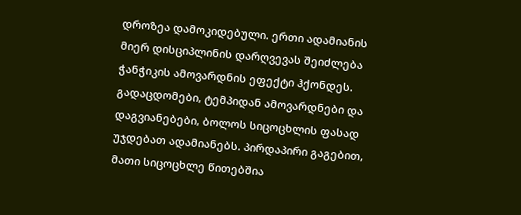დროზეა დამოკიდებული. ერთი ადამიანის მიერ დისციპლინის დარღვევას შეიძლება ჭანჭიკის ამოვარდნის ეფექტი ჰქონდეს. გადაცდომები, ტემპიდან ამოვარდნები და დაგვიანებები, ბოლოს სიცოცხლის ფასად უჯდებათ ადამიანებს. პირდაპირი გაგებით, მათი სიცოცხლე წითებშია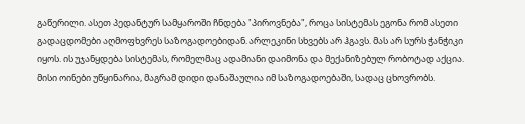გაწერილი. ასეთ პედანტურ სამყაროში ჩნდება "პიროვნება", როცა სისტემას ეგონა რომ ასეთი გადაცდომები აღმოფხვრეს საზოგადოებიდან. არლეკინი სხვებს არ ჰგავს. მას არ სურს ჭანჭიკი იყოს. ის უჯანყდება სისტემას, რომელმაც ადამიანი დაიმონა და მექანიზებულ რობოტად აქცია. მისი ოინები უწყინარია, მაგრამ დიდი დანაშაულია იმ საზოგადოებაში, სადაც ცხოვრობს.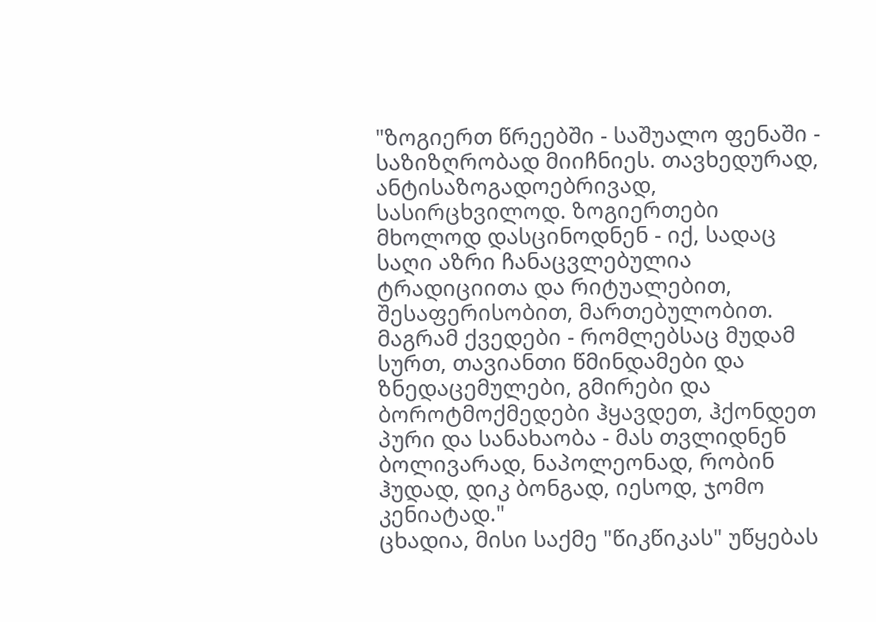"ზოგიერთ წრეებში - საშუალო ფენაში - საზიზღრობად მიიჩნიეს. თავხედურად, ანტისაზოგადოებრივად, სასირცხვილოდ. ზოგიერთები მხოლოდ დასცინოდნენ - იქ, სადაც საღი აზრი ჩანაცვლებულია ტრადიციითა და რიტუალებით, შესაფერისობით, მართებულობით. მაგრამ ქვედები - რომლებსაც მუდამ სურთ, თავიანთი წმინდამები და ზნედაცემულები, გმირები და ბოროტმოქმედები ჰყავდეთ, ჰქონდეთ პური და სანახაობა - მას თვლიდნენ ბოლივარად, ნაპოლეონად, რობინ ჰუდად, დიკ ბონგად, იესოდ, ჯომო კენიატად."
ცხადია, მისი საქმე "წიკწიკას" უწყებას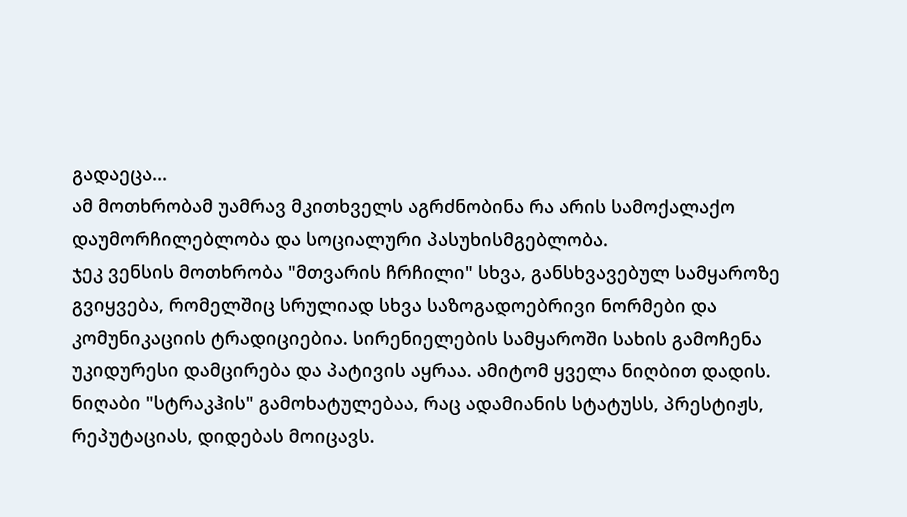გადაეცა...
ამ მოთხრობამ უამრავ მკითხველს აგრძნობინა რა არის სამოქალაქო დაუმორჩილებლობა და სოციალური პასუხისმგებლობა.
ჯეკ ვენსის მოთხრობა "მთვარის ჩრჩილი" სხვა, განსხვავებულ სამყაროზე გვიყვება, რომელშიც სრულიად სხვა საზოგადოებრივი ნორმები და კომუნიკაციის ტრადიციებია. სირენიელების სამყაროში სახის გამოჩენა უკიდურესი დამცირება და პატივის აყრაა. ამიტომ ყველა ნიღბით დადის. ნიღაბი "სტრაკჰის" გამოხატულებაა, რაც ადამიანის სტატუსს, პრესტიჟს, რეპუტაციას, დიდებას მოიცავს.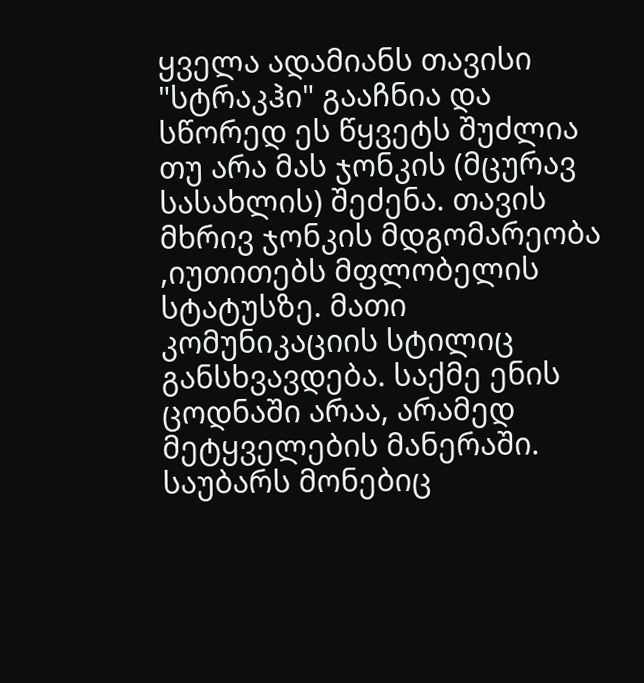ყველა ადამიანს თავისი "სტრაკჰი" გააჩნია და სწორედ ეს წყვეტს შუძლია თუ არა მას ჯონკის (მცურავ სასახლის) შეძენა. თავის მხრივ ჯონკის მდგომარეობა ,იუთითებს მფლობელის სტატუსზე. მათი კომუნიკაციის სტილიც განსხვავდება. საქმე ენის ცოდნაში არაა, არამედ მეტყველების მანერაში. საუბარს მონებიც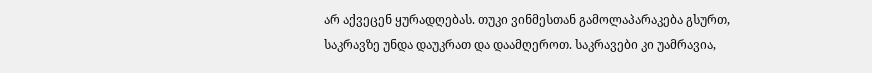არ აქვეცენ ყურადღებას. თუკი ვინმესთან გამოლაპარაკება გსურთ, საკრავზე უნდა დაუკრათ და დაამღეროთ. საკრავები კი უამრავია,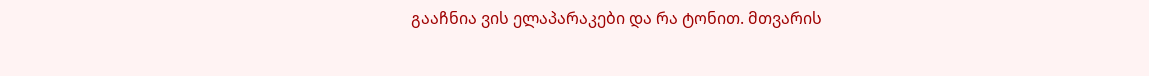გააჩნია ვის ელაპარაკები და რა ტონით. მთვარის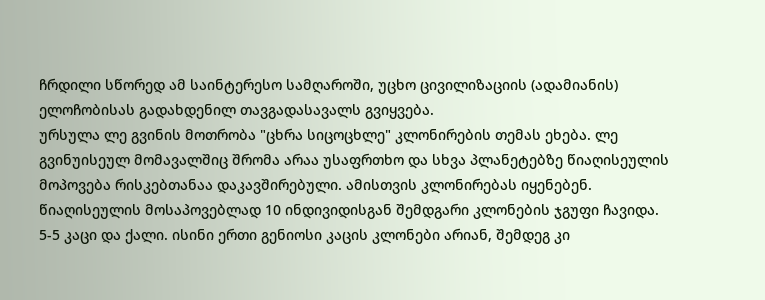ჩრდილი სწორედ ამ საინტერესო სამღაროში, უცხო ცივილიზაციის (ადამიანის) ელოჩობისას გადახდენილ თავგადასავალს გვიყვება.
ურსულა ლე გვინის მოთრობა "ცხრა სიცოცხლე" კლონირების თემას ეხება. ლე გვინუისეულ მომავალშიც შრომა არაა უსაფრთხო და სხვა პლანეტებზე წიაღისეულის მოპოვება რისკებთანაა დაკავშირებული. ამისთვის კლონირებას იყენებენ. წიაღისეულის მოსაპოვებლად 10 ინდივიდისგან შემდგარი კლონების ჯგუფი ჩავიდა. 5-5 კაცი და ქალი. ისინი ერთი გენიოსი კაცის კლონები არიან, შემდეგ კი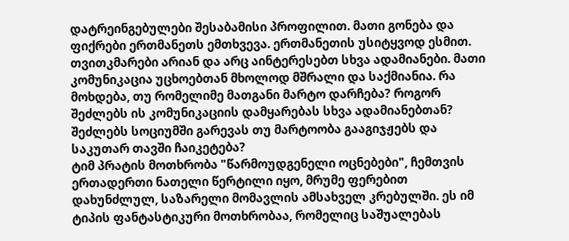დატრეინგებულები შესაბამისი პროფილით. მათი გონება და ფიქრები ერთმანეთს ემთხვევა. ერთმანეთის უსიტყვოდ ესმით. თვითკმარები არიან და არც აინტერესებთ სხვა ადამიანები. მათი კომუნიკაცია უცხოებთან მხოლოდ მშრალი და საქმიანია. რა მოხდება, თუ რომელიმე მათგანი მარტო დარჩება? როგორ შეძლებს ის კომუნიკაციის დამყარებას სხვა ადამიანებთან? შეძლებს სოციუმში გარევას თუ მარტოობა გააგიჯჟებს და საკუთარ თავში ჩაიკეტება?
ტიმ პრატის მოთხრობა "წარმოუდგენელი ოცნებები", ჩემთვის ერთადერთი ნათელი წერტილი იყო, მრუმე ფერებით დახუნძლულ, საზარელი მომავლის ამსახველ კრებულში. ეს იმ ტიპის ფანტასტიკური მოთხრობაა, რომელიც საშუალებას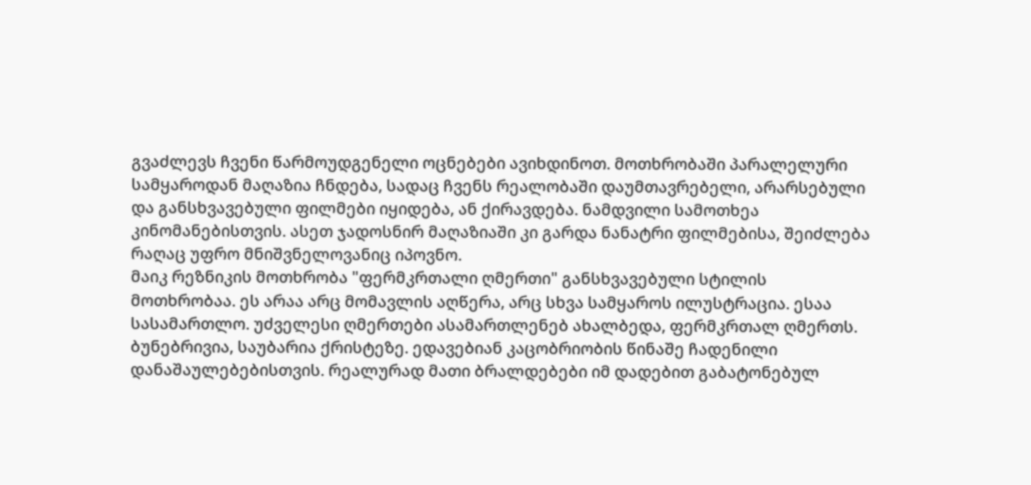გვაძლევს ჩვენი წარმოუდგენელი ოცნებები ავიხდინოთ. მოთხრობაში პარალელური სამყაროდან მაღაზია ჩნდება, სადაც ჩვენს რეალობაში დაუმთავრებელი, არარსებული და განსხვავებული ფილმები იყიდება, ან ქირავდება. ნამდვილი სამოთხეა კინომანებისთვის. ასეთ ჯადოსნირ მაღაზიაში კი გარდა ნანატრი ფილმებისა, შეიძლება რაღაც უფრო მნიშვნელოვანიც იპოვნო.
მაიკ რეზნიკის მოთხრობა "ფერმკრთალი ღმერთი" განსხვავებული სტილის მოთხრობაა. ეს არაა არც მომავლის აღწერა, არც სხვა სამყაროს ილუსტრაცია. ესაა სასამართლო. უძველესი ღმერთები ასამართლენებ ახალბედა, ფერმკრთალ ღმერთს. ბუნებრივია, საუბარია ქრისტეზე. ედავებიან კაცობრიობის წინაშე ჩადენილი დანაშაულებებისთვის. რეალურად მათი ბრალდებები იმ დადებით გაბატონებულ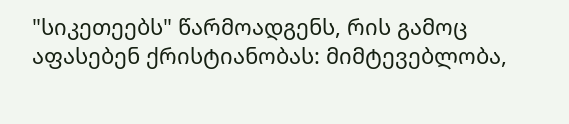"სიკეთეებს" წარმოადგენს, რის გამოც აფასებენ ქრისტიანობას: მიმტევებლობა,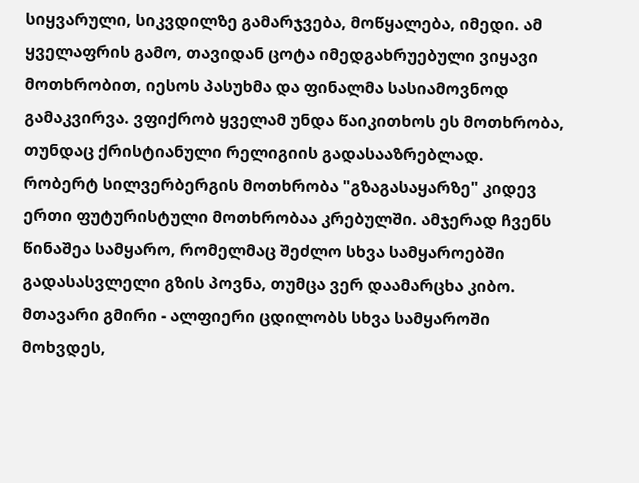სიყვარული, სიკვდილზე გამარჯვება, მოწყალება, იმედი. ამ ყველაფრის გამო, თავიდან ცოტა იმედგახრუებული ვიყავი მოთხრობით, იესოს პასუხმა და ფინალმა სასიამოვნოდ გამაკვირვა. ვფიქრობ ყველამ უნდა წაიკითხოს ეს მოთხრობა, თუნდაც ქრისტიანული რელიგიის გადასააზრებლად.
რობერტ სილვერბერგის მოთხრობა "გზაგასაყარზე" კიდევ ერთი ფუტურისტული მოთხრობაა კრებულში. ამჯერად ჩვენს წინაშეა სამყარო, რომელმაც შეძლო სხვა სამყაროებში გადასასვლელი გზის პოვნა, თუმცა ვერ დაამარცხა კიბო. მთავარი გმირი - ალფიერი ცდილობს სხვა სამყაროში მოხვდეს,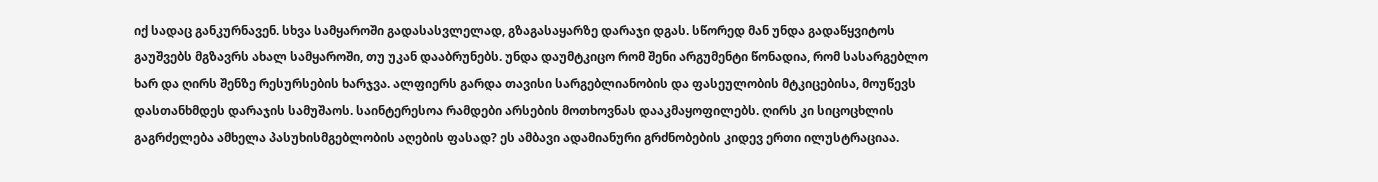იქ სადაც განკურნავენ. სხვა სამყაროში გადასასვლელად, გზაგასაყარზე დარაჯი დგას. სწორედ მან უნდა გადაწყვიტოს გაუშვებს მგზავრს ახალ სამყაროში, თუ უკან დააბრუნებს. უნდა დაუმტკიცო რომ შენი არგუმენტი წონადია, რომ სასარგებლო ხარ და ღირს შენზე რესურსების ხარჯვა. ალფიერს გარდა თავისი სარგებლიანობის და ფასეულობის მტკიცებისა, მოუწევს დასთანხმდეს დარაჯის სამუშაოს. საინტერესოა რამდები არსების მოთხოვნას დააკმაყოფილებს. ღირს კი სიცოცხლის გაგრძელება ამხელა პასუხისმგებლობის აღების ფასად? ეს ამბავი ადამიანური გრძნობების კიდევ ერთი ილუსტრაციაა.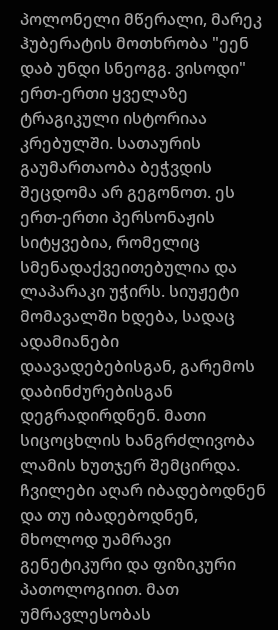პოლონელი მწერალი, მარეკ ჰუბერატის მოთხრობა "ეენ დაბ უნდი სნეოგგ. ვისოდი" ერთ-ერთი ყველაზე ტრაგიკული ისტორიაა კრებულში. სათაურის გაუმართაობა ბეჭვდის შეცდომა არ გეგონოთ. ეს ერთ-ერთი პერსონაჟის სიტყვებია, რომელიც სმენადაქვეითებულია და ლაპარაკი უჭირს. სიუჟეტი მომავალში ხდება, სადაც ადამიანები დაავადებებისგან, გარემოს დაბინძურებისგან დეგრადირდნენ. მათი სიცოცხლის ხანგრძლივობა ლამის ხუთჯერ შემცირდა. ჩვილები აღარ იბადებოდნენ და თუ იბადებოდნენ, მხოლოდ უამრავი გენეტიკური და ფიზიკური პათოლოგიით. მათ უმრავლესობას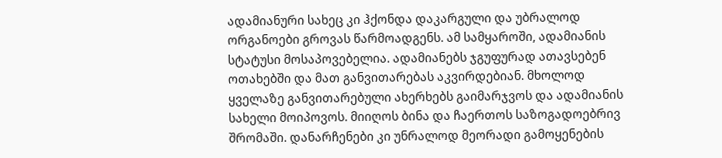ადამიანური სახეც კი ჰქონდა დაკარგული და უბრალოდ ორგანოები გროვას წარმოადგენს. ამ სამყაროში, ადამიანის სტატუსი მოსაპოვებელია. ადამიანებს ჯგუფურად ათავსებენ ოთახებში და მათ განვითარებას აკვირდებიან. მხოლოდ ყველაზე განვითარებული ახერხებს გაიმარჯვოს და ადამიანის სახელი მოიპოვოს. მიიღოს ბინა და ჩაერთოს საზოგადოებრივ შრომაში. დანარჩენები კი უნრალოდ მეორადი გამოყენების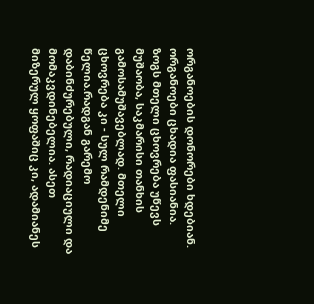ორგანოების დონორები ხდებიან. ორგანოები ცხადია ფასიანია. ზოგს მთელი ცხოვრება უწევს მუშაობა, საკმარისი თანხის გამოსამუშავებლად. მთელი ცხოვრება კი - სულ რამდენიმე წელია.რადგან გარემო დაბინძურებული, რადიაციული და მომაკვდინებელია. ასეთ მიზერულ ყოფაშიც კი, ადამიანეს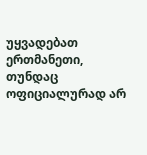უყვადებათ ერთმანეთი, თუნდაც ოფიციალურად არ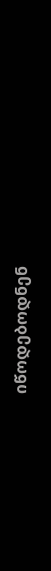იწოდებოდნენ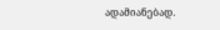ადამიანებად.